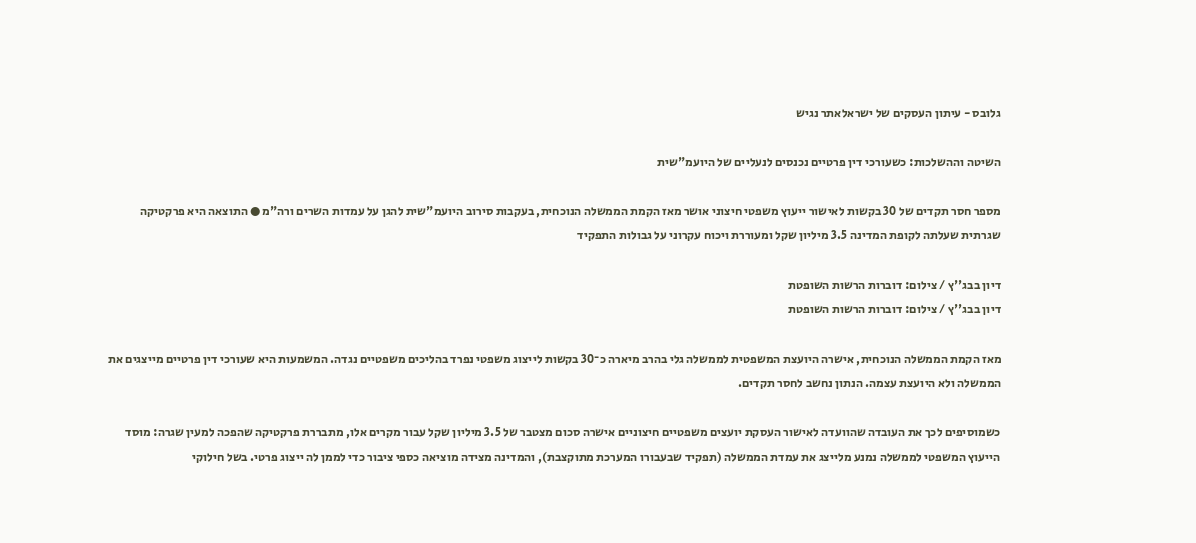גלובס - עיתון העסקים של ישראלאתר נגיש

השיטה וההשלכות: כשעורכי דין פרטיים נכנסים לנעליים של היועמ"שית

מספר חסר תקדים של 30 בקשות לאישור ייעוץ משפטי חיצוני אושר מאז הקמת הממשלה הנוכחית, בעקבות סירוב היועמ"שית להגן על עמדות השרים ורה"מ ● התוצאה היא פרקטיקה שגרתית שעלתה לקופת המדינה 3.5 מיליון שקל ומעוררת ויכוח עקרוני על גבולות התפקיד

דיון בבג''ץ / צילום: דוברות הרשות השופטת
דיון בבג''ץ / צילום: דוברות הרשות השופטת

מאז הקמת הממשלה הנוכחית, אישרה היועצת המשפטית לממשלה גלי בהרב מיארה כ־30 בקשות לייצוג משפטי נפרד בהליכים משפטיים נגדה. המשמעות היא שעורכי דין פרטיים מייצגים את הממשלה ולא היועצת עצמה. הנתון נחשב לחסר תקדים.

כשמוסיפים לכך את העובדה שהוועדה לאישור העסקת יועצים משפטיים חיצוניים אישרה סכום מצטבר של 3.5 מיליון שקל עבור מקרים אלו, מתבררת פרקטיקה שהפכה למעין שגרה: מוסד הייעוץ המשפטי לממשלה נמנע מלייצג את עמדת הממשלה (תפקיד שבעבורו המערכת מתוקצבת), והמדינה מצידה מוציאה כספי ציבור כדי לממן לה ייצוג פרטי. בשל חילוקי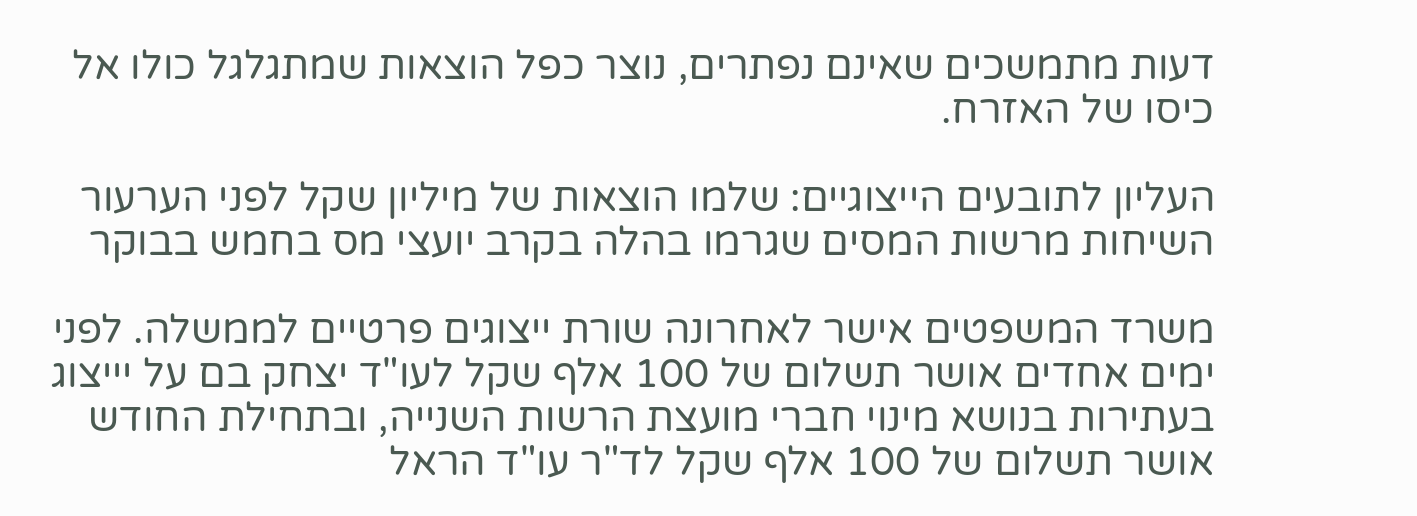דעות מתמשכים שאינם נפתרים, נוצר כפל הוצאות שמתגלגל כולו אל כיסו של האזרח.

העליון לתובעים הייצוגיים: שלמו הוצאות של מיליון שקל לפני הערעור
השיחות מרשות המסים שגרמו בהלה בקרב יועצי מס בחמש בבוקר

משרד המשפטים אישר לאחרונה שורת ייצוגים פרטיים לממשלה. לפני ימים אחדים אושר תשלום של 100 אלף שקל לעו"ד יצחק בם על יייצוג בעתירות בנושא מינוי חברי מועצת הרשות השנייה, ובתחילת החודש אושר תשלום של 100 אלף שקל לד"ר עו"ד הראל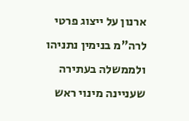ארנון על ייצוג פרטי לרה"מ בנימין נתניהו ולממשלה בעתירה שעניינה מינוי ראש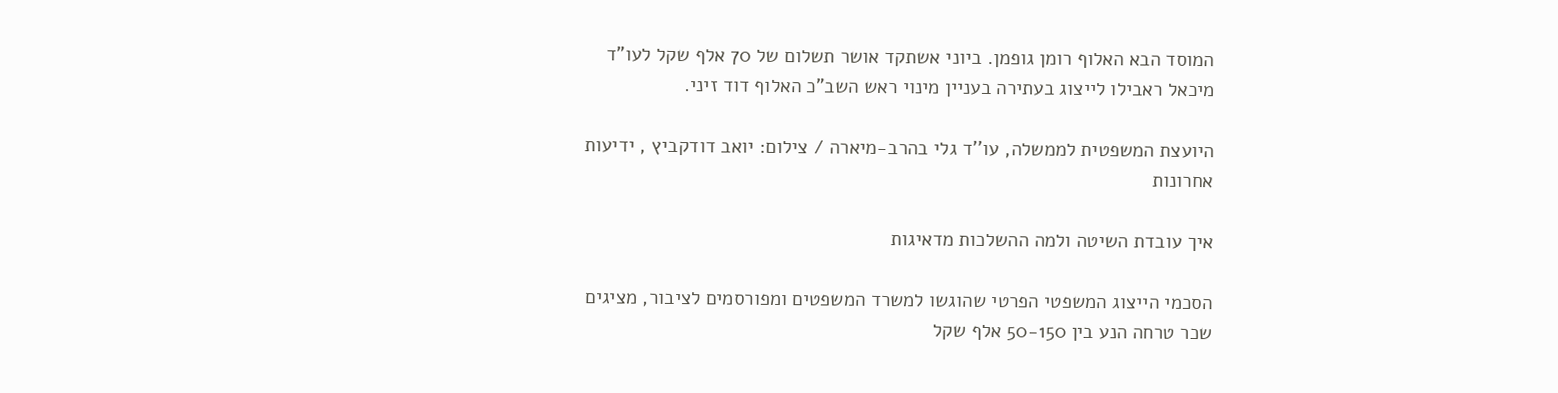המוסד הבא האלוף רומן גופמן. ביוני אשתקד אושר תשלום של 70 אלף שקל לעו"ד מיכאל ראבילו לייצוג בעתירה בעניין מינוי ראש השב"כ האלוף דוד זיני.

היועצת המשפטית לממשלה, עו''ד גלי בהרב-מיארה / צילום: יואב דודקביץ , ידיעות אחרונות

איך עובדת השיטה ולמה ההשלכות מדאיגות

הסכמי הייצוג המשפטי הפרטי שהוגשו למשרד המשפטים ומפורסמים לציבור, מציגים שכר טרחה הנע בין 50-150 אלף שקל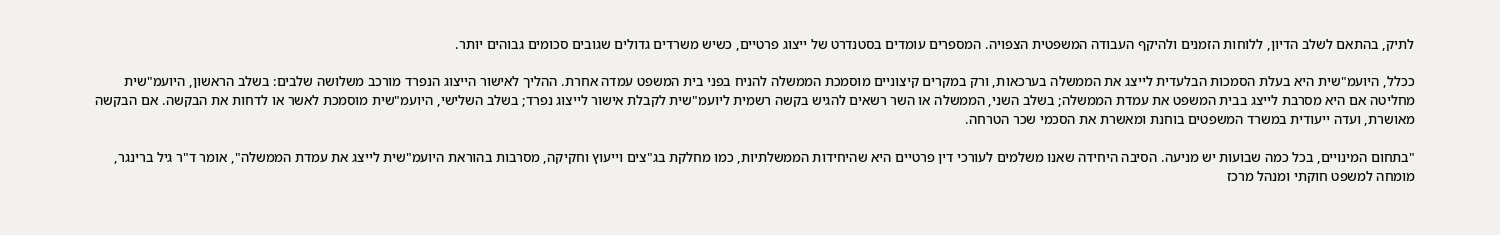לתיק, בהתאם לשלב הדיון, ללוחות הזמנים ולהיקף העבודה המשפטית הצפויה. המספרים עומדים בסטנדרט של ייצוג פרטיים, כשיש משרדים גדולים שגובים סכומים גבוהים יותר.

ככלל, היועמ"שית היא בעלת הסמכות הבלעדית לייצג את הממשלה בערכאות, ורק במקרים קיצוניים מוסמכת הממשלה להניח בפני בית המשפט עמדה אחרת. ההליך לאישור הייצוג הנפרד מורכב משלושה שלבים: בשלב הראשון, היועמ"שית מחליטה אם היא מסרבת לייצג בבית המשפט את עמדת הממשלה; בשלב השני, הממשלה או השר רשאים להגיש בקשה רשמית ליועמ"שית לקבלת אישור לייצוג נפרד; בשלב השלישי, היועמ"שית מוסמכת לאשר או לדחות את הבקשה. אם הבקשה מאושרת, ועדה ייעודית במשרד המשפטים בוחנת ומאשרת את הסכמי שכר הטרחה.

"בתחום המינויים, בכל כמה שבועות יש מניעה. הסיבה היחידה שאנו משלמים לעורכי דין פרטיים היא שהיחידות הממשלתיות, כמו מחלקת בג"צים וייעוץ וחקיקה, מסרבות בהוראת היועמ"שית לייצג את עמדת הממשלה", אומר ד"ר גיל ברינגר, מומחה למשפט חוקתי ומנהל מרכז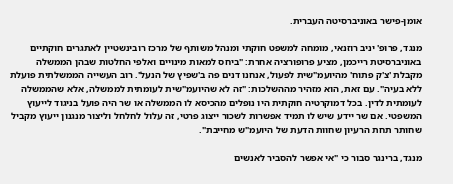אומן-פישר באוניברסיטה העברית.

מנגד, פרופ' יניב רוזנאי, מומחה למשפט חוקתי ומנהל משותף של מרכז רובינשטיין לאתגרים חוקתיים באוניברסיטת רייכמן, מציע פרופורציה אחרת: "ביחס למאות מינויים ואלפי החלטות שבהן הממשלה מקבלת 'צ'ק פתוח' מהיועמ"שית לפעול, אנחנו דנים פה ב'שפיץ של הנעל'. רוב העשייה הממשלתית פועלת ללא בעיה". עם זאת, הוא מזהיר מההשלכות: "זה לא שהיועמ"שית לעומתית לממשלה, אלא שהממשלה לעומתית לדין. בכל דמוקרטיה חוקתית היו נופלים מהכיסא לו הממשלה או שר היה פועל בניגוד לייעוץ המשפטי. אם שר יידע שיש לו תמיד אפשרות לשכור ייצוג פרטי, זה עלול לחלחל וליצור מנגנון ייעוץ מקביל שחותר תחת הרעיון שחוות הדעת של היועמ"ש מחייבת".

מנגד, ברינגר סבור כי "אי אפשר להסביר לאנשים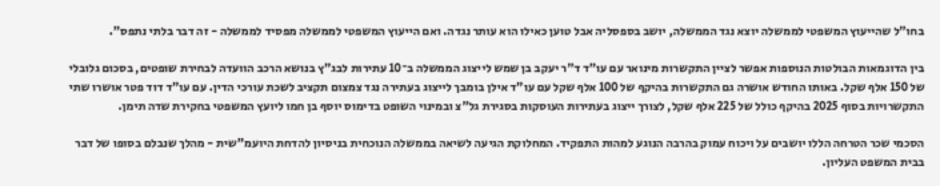בחו"ל שהייעוץ המשפטי לממשלה יוצא נגד הממשלה, יושב בספסליה אבל טוען כאילו הוא עותר נגדה. ואם הייעוץ המשפטי לממשלה מפסיד לממשלה - זה דבר בלתי נתפס".

בין הדוגמאות הבולטות הנוספות אפשר לציין התקשרות מינואר עם עו"ד ד"ר יעקב בן שמש לייצוג הממשלה ב־10 עתירות לבג"ץ בנושא הרכב הוועדה לבחירת שופטים, בסכום גלובלי של 150 אלף שקל. באותו החודש אושרה גם התקשרות בהיקף של 100 אלף שקל עם עו"ד אילן בומבך לייצוג בעתירה נגד צמצום תקציב לשכת עורכי הדין. עם עו"ד דוד פטר אושרו שתי התקשרויות בסוף 2025 בהיקף כולל של 225 אלף שקל, לצורך ייצוג בעתירות העוסקות בסגירת גל"צ ובמינוי השופט בדימוס יוסף בן חמו ליועץ המשפטי בחקירת שדה תימן.

הסכמי שכר הטרחה הללו יושבים על ויכוח עמוק בהרבה הנוגע למהות התפקיד. המחלוקת הגיעה לשיאה בממשלה הנוכחית בניסיון להדחת היועמ"שית - מהלך שנבלם בסופו של דבר בבית המשפט העליון.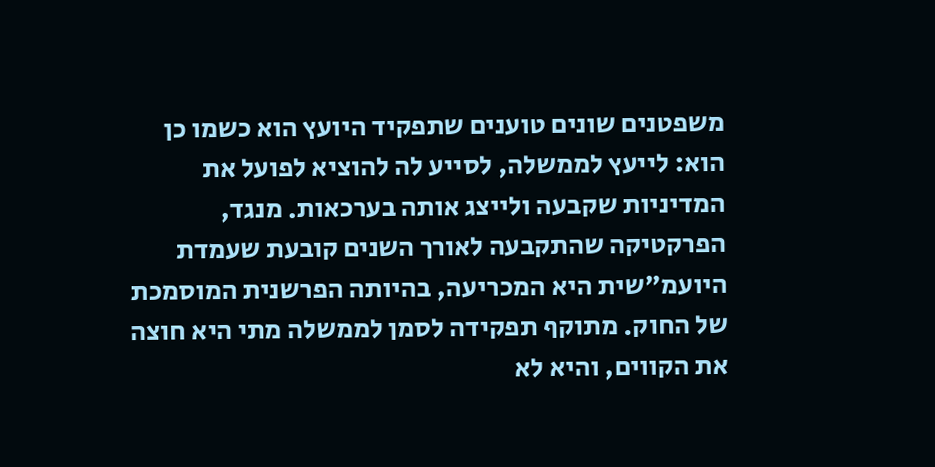משפטנים שונים טוענים שתפקיד היועץ הוא כשמו כן הוא: לייעץ לממשלה, לסייע לה להוציא לפועל את המדיניות שקבעה ולייצג אותה בערכאות. מנגד, הפרקטיקה שהתקבעה לאורך השנים קובעת שעמדת היועמ"שית היא המכריעה, בהיותה הפרשנית המוסמכת של החוק. מתוקף תפקידה לסמן לממשלה מתי היא חוצה את הקווים, והיא לא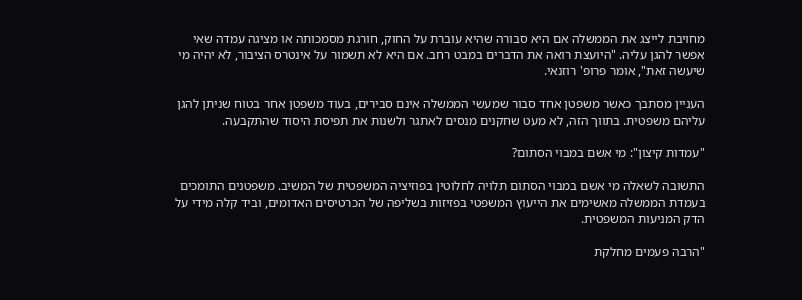מחויבת לייצג את הממשלה אם היא סבורה שהיא עוברת על החוק, חורגת מסמכותה או מציגה עמדה שאי אפשר להגן עליה. "היועצת רואה את הדברים במבט רחב. אם היא לא תשמור על אינטרס הציבור, לא יהיה מי שיעשה זאת", אומר פרופ' רוזנאי.

העניין מסתבך כאשר משפטן אחד סבור שמעשי הממשלה אינם סבירים, בעוד משפטן אחר בטוח שניתן להגן עליהם משפטית. בתווך הזה, לא מעט שחקנים מנסים לאתגר ולשנות את תפיסת היסוד שהתקבעה.

"עמדות קיצון": מי אשם במבוי הסתום?

התשובה לשאלה מי אשם במבוי הסתום תלויה לחלוטין בפוזיציה המשפטית של המשיב. משפטנים התומכים בעמדת הממשלה מאשימים את הייעוץ המשפטי בפזיזות בשליפה של הכרטיסים האדומים, וביד קלה מידי על הדק המניעות המשפטית.

"הרבה פעמים מחלקת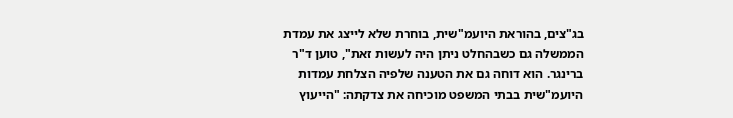בג"צים, בהוראת היועמ"שית, בוחרת שלא לייצג את עמדת הממשלה גם כשבהחלט ניתן היה לעשות זאת", טוען ד"ר ברינגר. הוא דוחה גם את הטענה שלפיה הצלחת עמדות היועמ"שית בבתי המשפט מוכיחה את צדקתה: "הייעוץ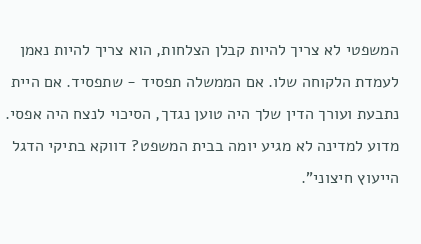המשפטי לא צריך להיות קבלן הצלחות, הוא צריך להיות נאמן לעמדת הלקוחה שלו. אם הממשלה תפסיד - שתפסיד. אם היית נתבעת ועורך הדין שלך היה טוען נגדך, הסיכוי לנצח היה אפסי. מדוע למדינה לא מגיע יומה בבית המשפט? דווקא בתיקי הדגל הייעוץ חיצוני".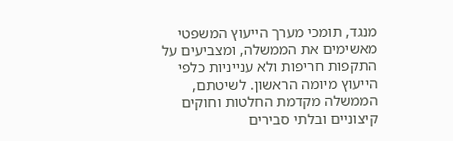מנגד, תומכי מערך הייעוץ המשפטי מאשימים את הממשלה, ומצביעים על התקפות חריפות ולא ענייניות כלפי הייעוץ מיומה הראשון. לשיטתם, הממשלה מקדמת החלטות וחוקים קיצוניים ובלתי סבירים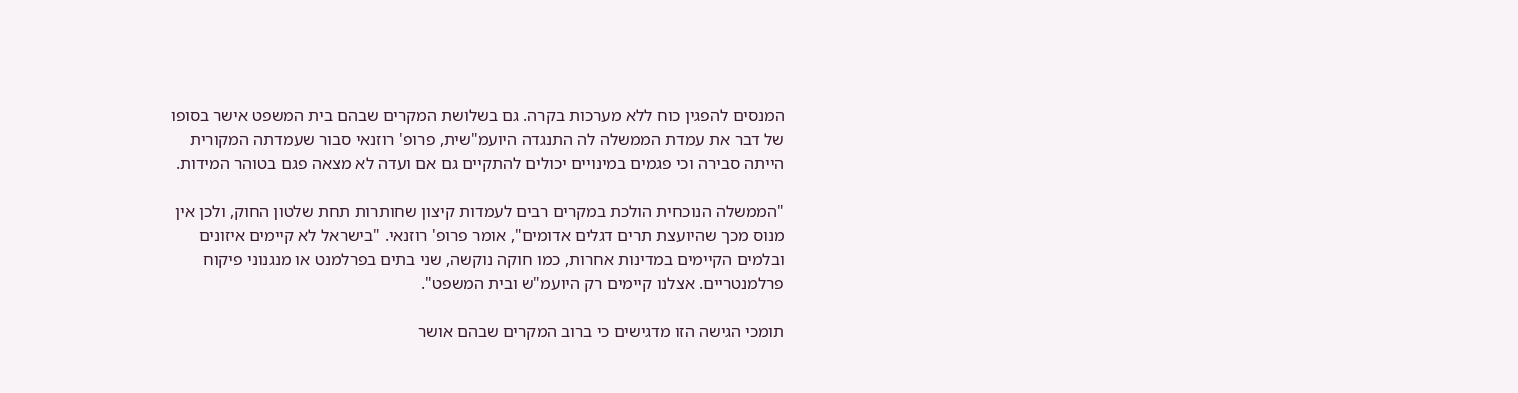המנסים להפגין כוח ללא מערכות בקרה. גם בשלושת המקרים שבהם בית המשפט אישר בסופו של דבר את עמדת הממשלה לה התנגדה היועמ"שית, פרופ' רוזנאי סבור שעמדתה המקורית הייתה סבירה וכי פגמים במינויים יכולים להתקיים גם אם ועדה לא מצאה פגם בטוהר המידות.

"הממשלה הנוכחית הולכת במקרים רבים לעמדות קיצון שחותרות תחת שלטון החוק, ולכן אין מנוס מכך שהיועצת תרים דגלים אדומים", אומר פרופ' רוזנאי. "בישראל לא קיימים איזונים ובלמים הקיימים במדינות אחרות, כמו חוקה נוקשה, שני בתים בפרלמנט או מנגנוני פיקוח פרלמנטריים. אצלנו קיימים רק היועמ"ש ובית המשפט".

תומכי הגישה הזו מדגישים כי ברוב המקרים שבהם אושר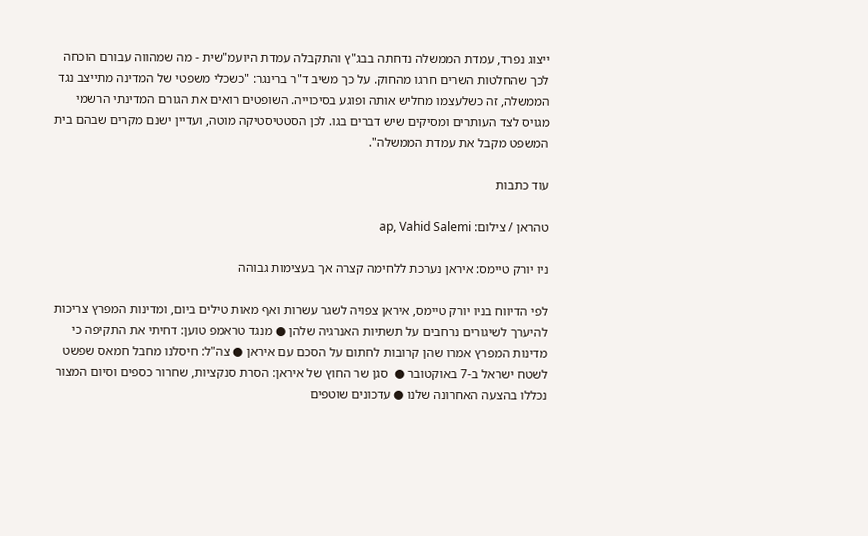ייצוג נפרד, עמדת הממשלה נדחתה בבג"ץ והתקבלה עמדת היועמ"שית - מה שמהווה עבורם הוכחה לכך שהחלטות השרים חרגו מהחוק. על כך משיב ד"ר ברינגר: "כשכלי משפטי של המדינה מתייצב נגד הממשלה, זה כשלעצמו מחליש אותה ופוגע בסיכוייה. השופטים רואים את הגורם המדינתי הרשמי מגויס לצד העותרים ומסיקים שיש דברים בגו. לכן הסטטיסטיקה מוטה, ועדיין ישנם מקרים שבהם בית המשפט מקבל את עמדת הממשלה".

עוד כתבות

טהראן / צילום: ap, Vahid Salemi

ניו יורק טיימס: איראן נערכת ללחימה קצרה אך בעצימות גבוהה

לפי הדיווח בניו יורק טיימס, איראן צפויה לשגר עשרות ואף מאות טילים ביום, ומדינות המפרץ צריכות להיערך לשיגורים נרחבים על תשתיות האנרגיה שלהן ● מנגד טראמפ טוען: דחיתי את התקיפה כי מדינות המפרץ אמרו שהן קרובות לחתום על הסכם עם איראן ● צה"ל: חיסלנו מחבל חמאס שפשט לשטח ישראל ב-7 באוקטובר ●  סגן שר החוץ של איראן: הסרת סנקציות, שחרור כספים וסיום המצור נכללו בהצעה האחרונה שלנו ● עדכונים שוטפים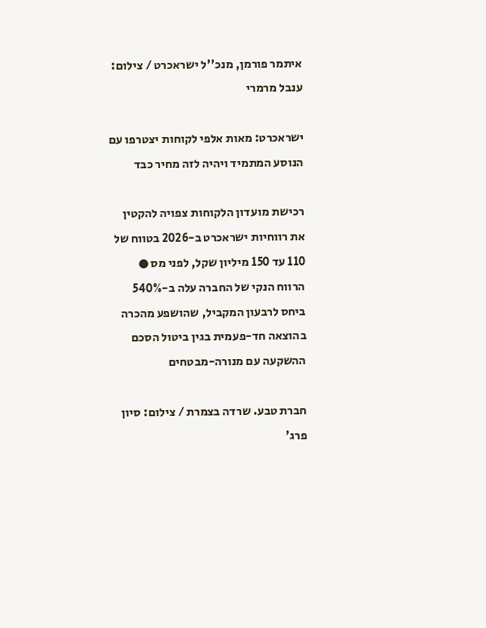איתמר פורמן, מנכ''ל ישראכרט / צילום: ענבל מרמרי

ישראכרט: מאות אלפי לקוחות יצטרפו עם הנוסע המתמיד ויהיה לזה מחיר כבד

רכישת מועדון הלקוחות צפויה להקטין את רווחיות ישראכרט ב-2026 בטווח של 110 עד 150 מיליון שקל, לפני מס ● הרווח הנקי של החברה עלה ב-540% ביחס לרבעון המקביל, שהושפע מהכרה בהוצאה חד-פעמית בגין ביטול הסכם ההשקעה עם מנורה-מבטחים

חברת טבע. שרדה בצמרת / צילום: סיון פרג'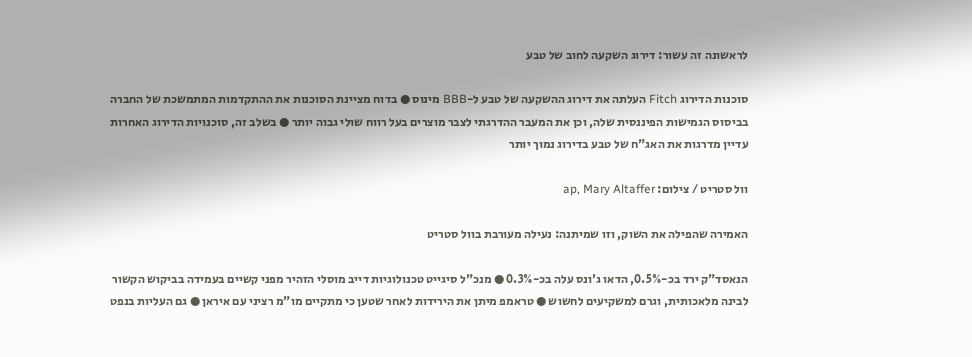לראשונה זה עשור: דירוג השקעה לחוב של טבע

סוכנות הדירוג Fitch העלתה את דירוג ההשקעה של טבע ל-BBB מינוס ● בדוח מציינת הסוכנות את ההתקדמות המתמשכת של החברה בביסוס הגמישות הפיננסית שלה, וכן את המעבר ההדרגתי לצבר מוצרים בעל רווח שולי גבוה יותר ● בשלב זה, סוכנויות הדירוג האחרות עדיין מדרגות את האג"ח של טבע בדירוג נמוך יותר

וול סטריט / צילום: ap, Mary Altaffer

האמירה שהפילה את השוק, וזו שמיתנה: נעילה מעורבת בוול סטריט

הנאסד"ק ירד בכ-0.5%, הדאו ג'ונס עלה בכ-0.3% ● מנכ"ל סיגייט טכנולוגיות דייב מוסלי הזהיר מפני קשיים בעמידה בביקוש הקשור לבינה מלאכותית, וגרם למשקיעים לחשוש ● טראמפ מיתן את הירידות לאחר שטען כי מתקיים מו"מ רציני עם איראן ● גם העליות בנפט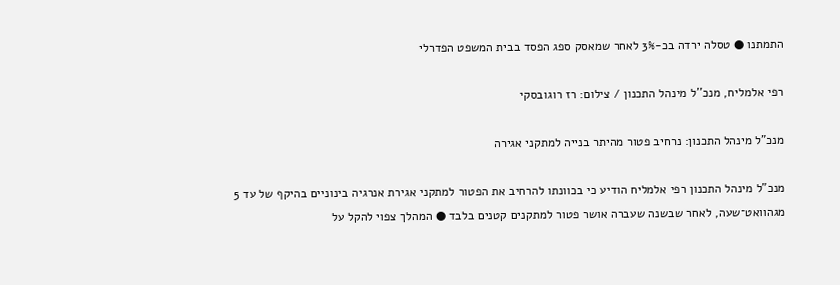התמתנו ● טסלה ירדה בכ-3% לאחר שמאסק ספג הפסד בבית המשפט הפדרלי

רפי אלמליח, מנכ''ל מינהל התכנון / צילום: רז רוגובסקי

מנכ"ל מינהל התכנון: נרחיב פטור מהיתר בנייה למתקני אגירה

מנכ”ל מינהל התכנון רפי אלמליח הודיע כי בכוונתו להרחיב את הפטור למתקני אגירת אנרגיה בינוניים בהיקף של עד 5 מגהוואט־שעה, לאחר שבשנה שעברה אושר פטור למתקנים קטנים בלבד ● המהלך צפוי להקל על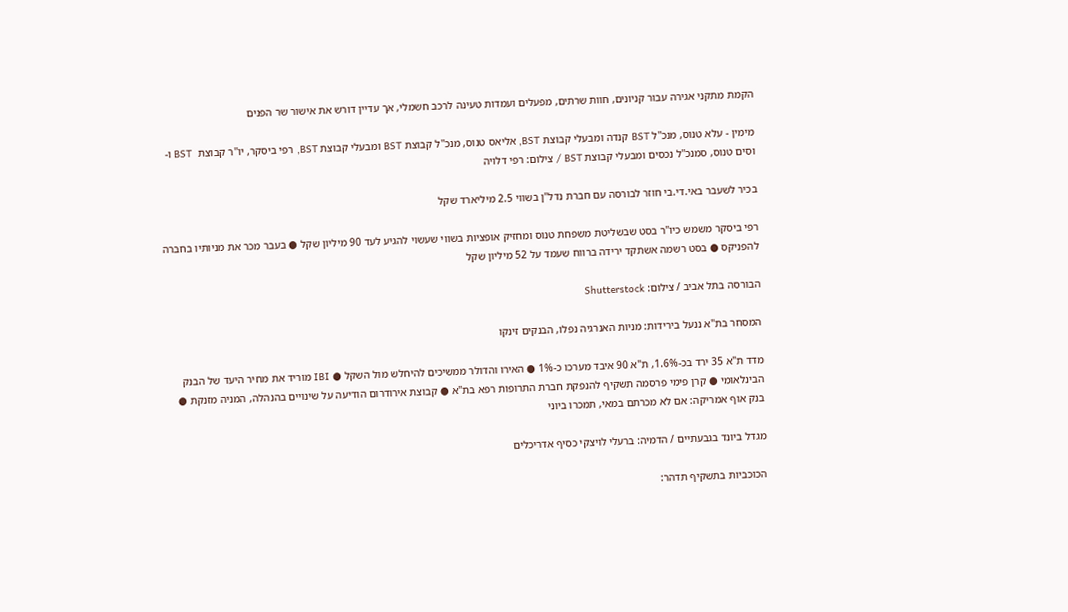הקמת מתקני אגירה עבור קניונים, חוות שרתים, מפעלים ועמדות טעינה לרכב חשמלי, אך עדיין דורש את אישור שר הפנים

מימין - עלא טנוס, מנכ''ל BST קנדה ומבעלי קבוצת BST, אליאס טנוס, מנכ''ל קבוצת BST ומבעלי קבוצת BST, רפי ביסקר, יו''ר קבוצת  BST ו-וסים טנוס, סמנכ''ל נכסים ומבעלי קבוצת BST / צילום: רפי דלויה

בכיר לשעבר באי.די.בי חוזר לבורסה עם חברת נדל"ן בשווי 2.5 מיליארד שקל

רפי ביסקר משמש כיו"ר בסט שבשליטת משפחת טנוס ומחזיק אופציות בשווי שעשוי להגיע לעד 90 מיליון שקל ● בעבר מכר את מניותיו בחברה להפניקס ● בסט רשמה אשתקד ירידה ברווח שעמד על 52 מיליון שקל

הבורסה בתל אביב / צילום: Shutterstock

המסחר בת"א ננעל בירידות: מניות האנרגיה נפלו, הבנקים זינקו

מדד ת"א 35 ירד בכ-1.6%, ת"א 90 איבד מערכו כ-1% ● האירו והדולר ממשיכים להיחלש מול השקל ● IBI מוריד את מחיר היעד של הבנק הבינלאומי ● קרן פימי פרסמה תשקיף להנפקת חברת התרופות רפא בת"א ● קבוצת אירודרום הודיעה על שינויים בהנהלה, המניה מזנקת ● בנק אוף אמריקה: אם לא מכרתם במאי, תמכרו ביוני

מגדל ביונד בגבעתיים / הדמיה: ברעלי לויצקי כסיף אדריכלים

הכוכביות בתשקיף תדהר: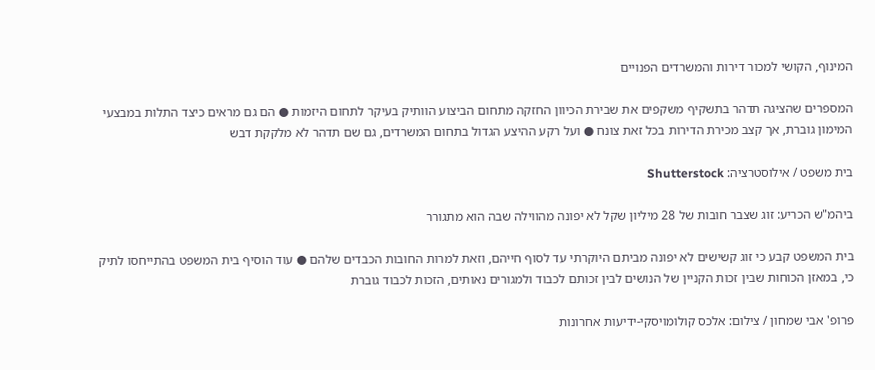המינוף, הקושי למכור דירות והמשרדים הפנויים

המספרים שהציגה תדהר בתשקיף משקפים את שבירת הכיוון החזקה מתחום הביצוע הוותיק בעיקר לתחום היזמות ● הם גם מראים כיצד התלות במבצעי המימון גוברת, אך קצב מכירת הדירות בכל זאת צונח ● ועל רקע ההיצע הגדול בתחום המשרדים, גם שם תדהר לא מלקקת דבש

בית משפט / אילוסטרציה: Shutterstock

ביהמ"ש הכריע: זוג שצבר חובות של 28 מיליון שקל לא יפונה מהווילה שבה הוא מתגורר

בית המשפט קבע כי זוג קשישים לא יפונה מביתם היוקרתי עד לסוף חייהם, וזאת למרות החובות הכבדים שלהם ● עוד הוסיף בית המשפט בהתייחסו לתיק כי, במאזן הכוחות שבין זכות הקניין של הנושים לבין זכותם לכבוד ולמגורים נאותים, הזכות לכבוד גוברת

פרופ' אבי שמחון / צילום: אלכס קולומויסקי-ידיעות אחרונות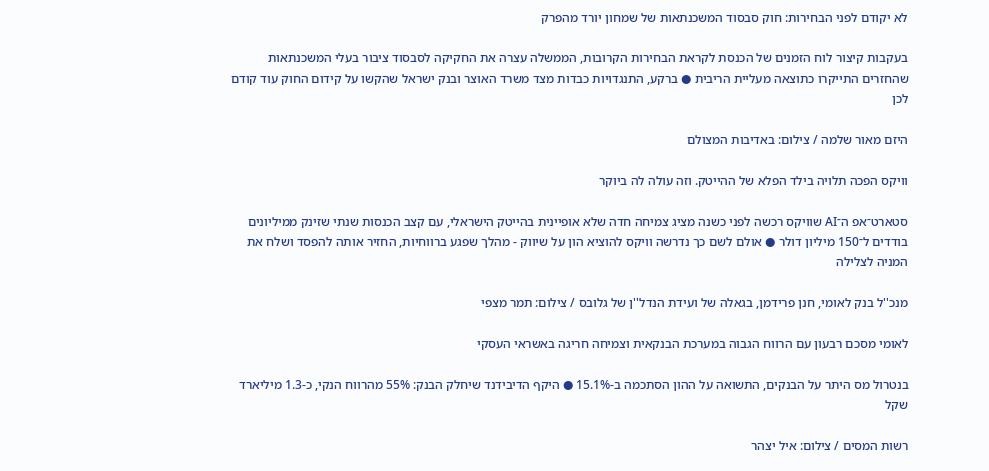לא יקודם לפני הבחירות: חוק סבסוד המשכנתאות של שמחון יורד מהפרק

בעקבות קיצור לוח הזמנים של הכנסת לקראת הבחירות הקרובות, הממשלה עצרה את החקיקה לסבסוד ציבור בעלי המשכנתאות שהחזרים התייקרו כתוצאה מעליית הריבית ● ברקע, התנגדויות כבדות מצד משרד האוצר ובנק ישראל שהקשו על קידום החוק עוד קודם לכן

היזם מאור שלמה / צילום: באדיבות המצולם

וויקס הפכה תלויה בילד הפלא של ההייטק. וזה עולה לה ביוקר

סטארט־אפ ה־AI שוויקס רכשה לפני כשנה מציג צמיחה חדה שלא אופיינית בהייטק הישראלי, עם קצב הכנסות שנתי שזינק ממיליונים בודדים ל־150 מיליון דולר ● אולם לשם כך נדרשה וויקס להוציא הון על שיווק - מהלך שפגע ברווחיות, החזיר אותה להפסד ושלח את המניה לצלילה

מנכ''ל בנק לאומי, חנן פרידמן, בגאלה של ועידת הנדל''ן של גלובס / צילום: תמר מצפי

לאומי מסכם רבעון עם הרווח הגבוה במערכת הבנקאית וצמיחה חריגה באשראי העסקי

בנטרול מס היתר על הבנקים, התשואה על ההון הסתכמה ב-15.1% ● היקף הדיבידנד שיחלק הבנק: 55% מהרווח הנקי, כ-1.3 מיליארד שקל

רשות המסים / צילום: איל יצהר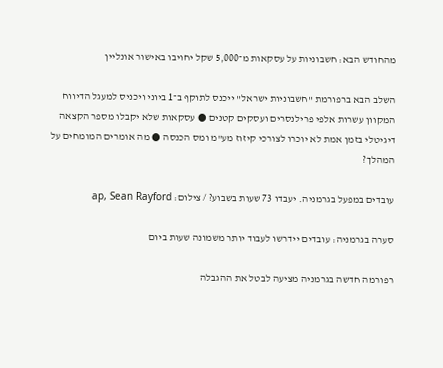מהחודש הבא: חשבוניות על עסקאות מ־5,000 שקל יחויבו באישור אונליין

השלב הבא ברפורמת "חשבוניות ישראל" ייכנס לתוקף ב־1 ביוני ויכניס למעגל הדיווח המקוון עשרות אלפי פרילנסרים ועסקים קטנים ● עסקאות שלא יקבלו מספר הקצאה דיגיטלי בזמן אמת לא יוכרו לצורכי קיזוז מע"מ ומס הכנסה ● מה אומרים המומחים על המהלך?

עובדים במפעל בגרמניה. יעבדו 73 שעות בשבוע? / צילום: ap, Sean Rayford

סערה בגרמניה: עובדים יידרשו לעבוד יותר משמונה שעות ביום

רפורמה חדשה בגרמניה מציעה לבטל את ההגבלה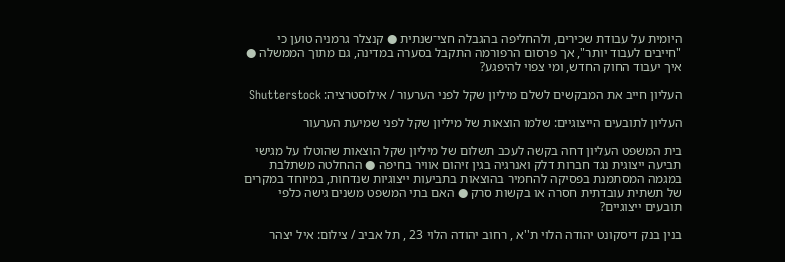היומית על עבודת שכירים, ולהחליפה בהגבלה חצי־שנתית ● קנצלר גרמניה טוען כי "חייבים לעבוד יותר", אך פרסום הרפורמה התקבל בסערה במדינה, גם מתוך הממשלה ● איך יעבוד החוק החדש, ומי צפוי להיפגע?

העליון חייב את המבקשים לשלם מיליון שקל לפני הערעור / אילוסטרציה: Shutterstock

העליון לתובעים הייצוגיים: שלמו הוצאות של מיליון שקל לפני שמיעת הערעור

בית המשפט העליון דחה בקשה לעכב תשלום של מיליון שקל הוצאות שהוטלו על מגישי תביעה ייצוגית נגד חברות דלק ואנרגיה בגין זיהום אוויר בחיפה ● ההחלטה משתלבת במגמה המסתמנת בפסיקה להחמיר בהוצאות בתביעות ייצוגיות שנדחות, במיוחד במקרים של תשתית עובדתית חסרה או בקשות סרק ● האם בתי המשפט משנים גישה כלפי תובעים ייצוגיים?

בנין בנק דיסקונט יהודה הלוי ת''א , רחוב יהודה הלוי 23 , תל אביב / צילום: איל יצהר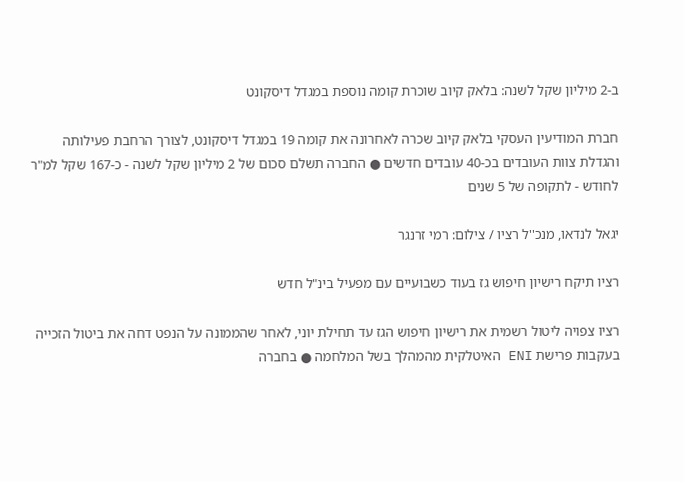ב-2 מיליון שקל לשנה: בלאק קיוב שוכרת קומה נוספת במגדל דיסקונט

חברת המודיעין העסקי בלאק קיוב שכרה לאחרונה את קומה 19 במגדל דיסקונט, לצורך הרחבת פעילותה והגדלת צוות העובדים בכ-40 עובדים חדשים ● החברה תשלם סכום של 2 מיליון שקל לשנה - כ-167 שקל למ"ר לחודש - לתקופה של 5 שנים

יגאל לנדאו, מנכ''ל רציו / צילום: רמי זרנגר

רציו תיקח רישיון חיפוש גז בעוד כשבועיים עם מפעיל בינ"ל חדש

רציו צפויה ליטול רשמית את רישיון חיפוש הגז עד תחילת יוני, לאחר שהממונה על הנפט דחה את ביטול הזכייה בעקבות פרישת ENI האיטלקית מהמהלך בשל המלחמה ● בחברה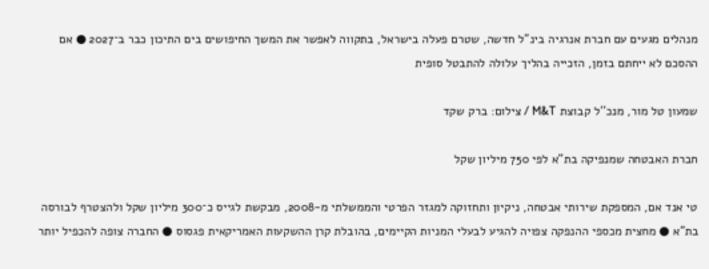מנהלים מגעים עם חברת אנרגיה בינ”ל חדשה, שטרם פעלה בישראל, בתקווה לאפשר את המשך החיפושים בים התיכון כבר ב־2027 ● אם ההסכם לא ייחתם בזמן, הזכייה בהליך עלולה להתבטל סופית

שמעון טל מור, מנכ''ל קבוצת M&T / צילום: ברק שקד

חברת האבטחה שמנפיקה בת"א לפי 750 מיליון שקל

טי אנד אם, המספקת שירותי אבטחה, ניקיון ותחזוקה למגזר הפרטי והממשלתי מ-2008, מבקשת לגייס כ־300 מיליון שקל ולהצטרף לבורסה בת"א ● מחצית מכספי ההנפקה צפויה להגיע לבעלי המניות הקיימים, בהובלת קרן ההשקעות האמריקאית פגסוס ● החברה צופה להכפיל יותר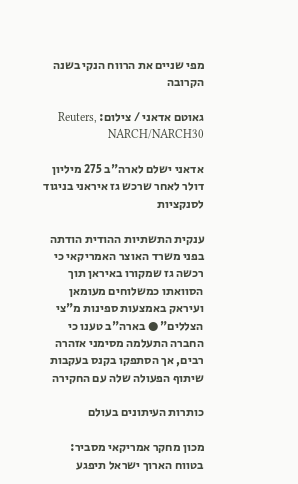מפי שניים את הרווח הנקי בשנה הקרובה

גאוטם אדאני / צילום: Reuters, NARCH/NARCH30

אדאני ישלם לארה"ב 275 מיליון דולר לאחר שרכש גז איראני בניגוד לסנקציות

ענקית התשתיות ההודית הודתה בפני משרד האוצר האמריקאי כי רכשה גז שמקורו באיראן תוך הסוואתו כמשלוחים מעומאן ועיראק באמצעות ספינות מ"צי הצללים" ● בארה"ב טענו כי החברה התעלמה מסימני אזהרה רבים, אך הסתפקו בקנס בעקבות שיתוף הפעולה שלה עם החקירה

כותרות העיתונים בעולם

מכון מחקר אמריקאי מסביר: בטווח הארוך ישראל תיפגע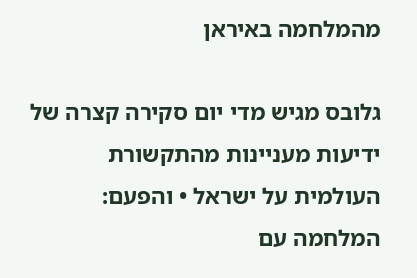מהמלחמה באיראן

גלובס מגיש מדי יום סקירה קצרה של ידיעות מעניינות מהתקשורת העולמית על ישראל • והפעם: המלחמה עם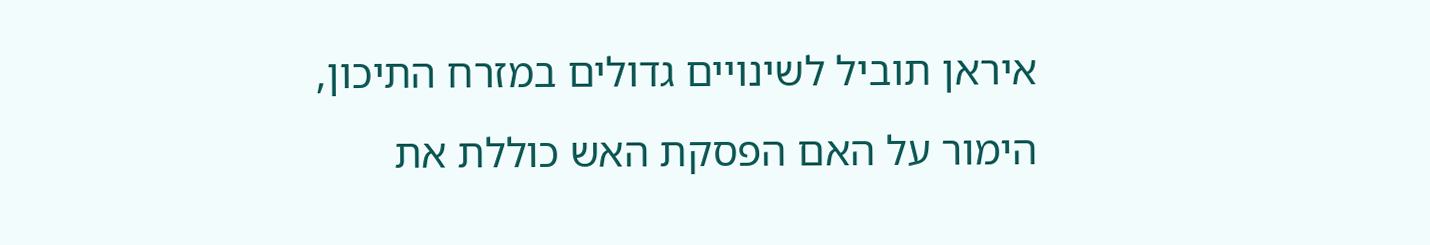איראן תוביל לשינויים גדולים במזרח התיכון, הימור על האם הפסקת האש כוללת את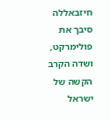חיזבאללה סיבך את פולימרקט, ושדה הקרב הקשה של ישראל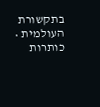בתקשורת העולמית • כותרות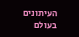העיתונים בעולם